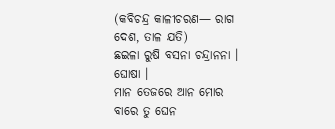(କବିଚନ୍ଦ୍ର କାଳୀଚରଣ— ରାଗ ଦେଶ, ତାଳ ଯତି)
ଛଇଳା ରୁଷି ବସନା ଚନ୍ଦ୍ରାନନା । ଘୋଷା ।
ମାନ ତେଜରେ ଆନ ମୋର ବାରେ ତୁ ଘେନ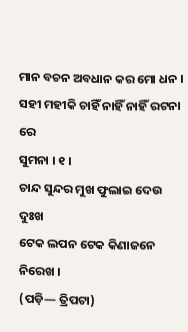ମାନ ବଚନ ଅବଧାନ କର ମୋ ଧନ ।
ସହୀ ମହୀକି ଚାହିଁ ନାହିଁ ନାହିଁ ରଟନା ରେ
ସୁମନା । ୧ ।
ଚାନ୍ଦ ସୁନ୍ଦର ମୁଖ ଫୁଲାଇ ଦେଉ ଦୁଃଖ
ଟେକ ଲପନ ଟେକ କିଣାଜନେ ନିରେଖ ।
(ପଡ଼ି— ତ୍ରିପଟା)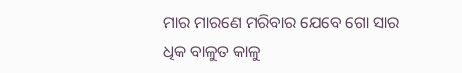ମାର ମାରଣେ ମରିବାର ଯେବେ ଗୋ ସାର
ଧିକ ବାଳୁତ କାଳୁ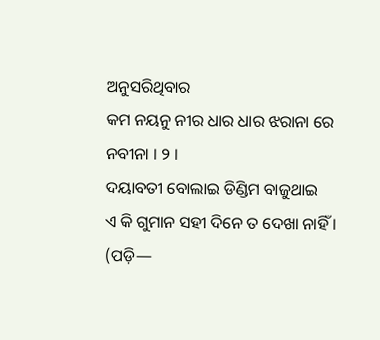ଅନୁସରିଥିବାର
କମ ନୟନୁ ନୀର ଧାର ଧାର ଝରାନା ରେ
ନବୀନା । ୨ ।
ଦୟାବତୀ ବୋଲାଇ ଡିଣ୍ଡିମ ବାଜୁଥାଇ
ଏ କି ଗୁମାନ ସହୀ ଦିନେ ତ ଦେଖା ନାହିଁ ।
(ପଡ଼ି—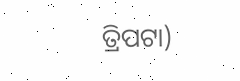ତ୍ରିପଟା)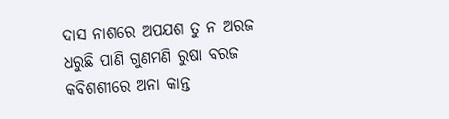ଦାସ ନାଶରେ ଅପଯଶ ତୁ ନ ଅରଜ
ଧରୁଛି ପାଣି ଗୁଣମଣି ରୁଷା ବରଜ
କବିଶଶୀରେ ଅନା କାନ୍ତ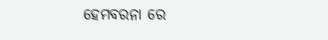ହେମବରନା ରେ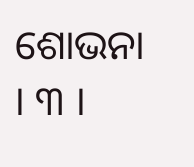ଶୋଭନା । ୩ ।